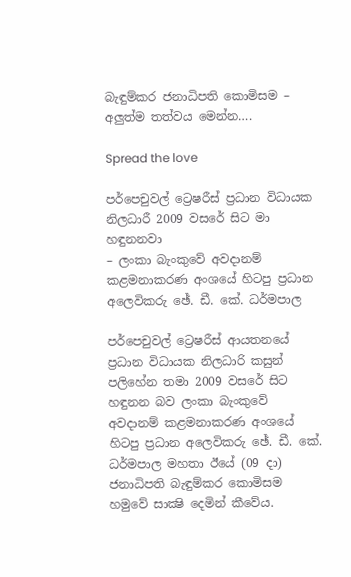බැඳුම්කර ජනාධිපති කොමිසම – අලුත්ම තත්වය මෙන්න….

Spread the love

පර්පෙචුවල් ට්‍රෙෂරීස්‌ ප්‍රධාන විධායක නිලධාරී 2009 වසරේ සිට මා හඳුනනවා
– ලංකා බැංකුවේ අවදානම් කළමනාකරණ අංශයේ හිටපු ප්‍රධාන අලෙවිකරු ඡේ. ඩී. කේ. ධර්මපාල

පර්පෙචුවල් ට්‍රෙෂරීස්‌ ආයතනයේ ප්‍රධාන විධායක නිලධාරි කසුන් පලිහේන තමා 2009 වසරේ සිට හඳුනන බව ලංකා බැංකුවේ අවදානම් කළමනාකරණ අංශයේ හිටපු ප්‍රධාන අලෙවිකරු ඡේ. ඩී. කේ. ධර්මපාල මහතා ඊයේ (09 දා) ජනාධිපති බැඳුම්කර කොමිසම හමුවේ සාක්‍ෂි දෙමින් කීවේය.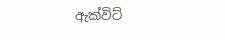ඇක්‌විට්‌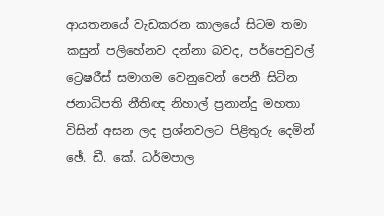ආයතනයේ වැඩකරන කාලයේ සිටම තමා කසුන් පලිහේනව දන්නා බවද, පර්පෙචුවල් ට්‍රෙෂරීස්‌ සමාගම වෙනුවෙන් පෙනී සිටින ජනාධිපති නීතිඥ නිහාල් ප්‍රනාන්දු මහතා විසින් අසන ලද ප්‍රශ්නවලට පිළිතුරු දෙමින් ඡේ. ඩී. කේ. ධර්මපාල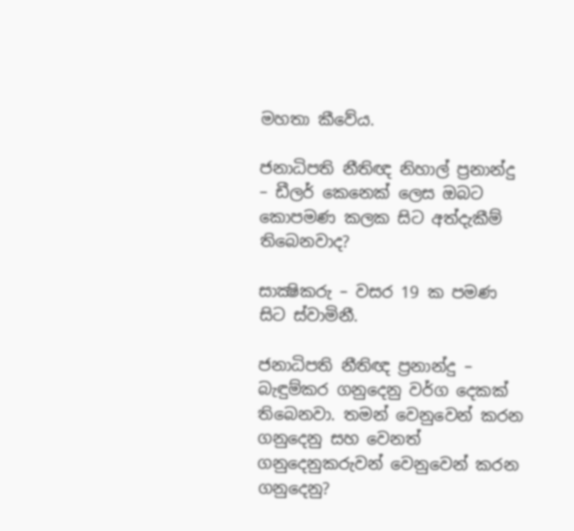මහතා කීවේය.

ජනාධිපති නීතිඥ නිහාල් ප්‍රනාන්දු – ඩීලර් කෙනෙක්‌ ලෙස ඔබට කොපමණ කලක සිට අත්දැකීම් තිබෙනවාද?

සාක්‍ෂිකරු – වසර 19 ක පමණ සිට ස්‌වාමිනී.

ජනාධිපති නීතිඥ ප්‍රනාන්දු – බැඳුම්කර ගනුදෙනු වර්ග දෙකක්‌ තිබෙනවා. තමන් වෙනුවෙන් කරන ගනුදෙනු සහ වෙනත් ගනුදෙනුකරුවන් වෙනුවෙන් කරන ගනුදෙනු?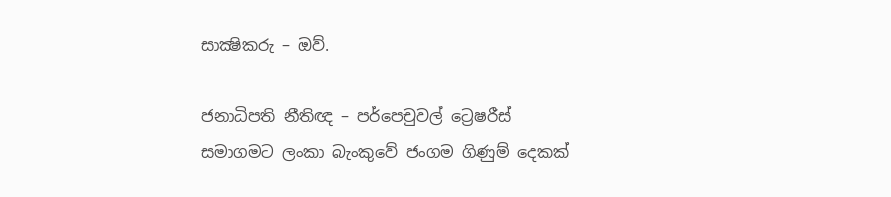සාක්‍ෂිකරු – ඔව්.

ජනාධිපති නීතිඥ – පර්පෙචුවල් ට්‍රෙෂරීස්‌ සමාගමට ලංකා බැංකුවේ ජංගම ගිණුම් දෙකක්‌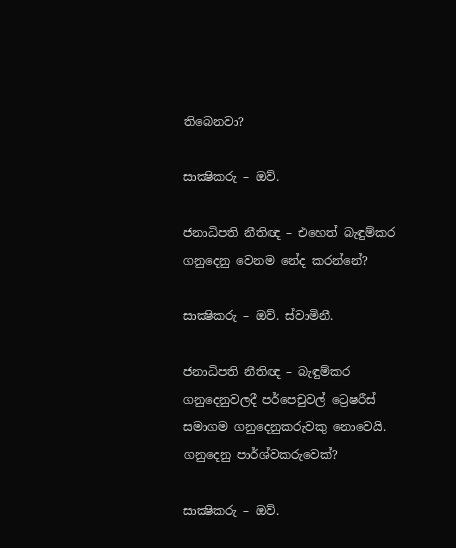තිබෙනවා?

සාක්‍ෂිකරු – ඔව්.

ජනාධිපති නීතිඥ – එහෙත් බැඳුම්කර ගනුදෙනු වෙනම නේද කරන්නේ?

සාක්‍ෂිකරු – ඔව්. ස්‌වාමිනී.

ජනාධිපති නීතිඥ – බැඳුම්කර ගනුදෙනුවලදී පර්පෙචුවල් ට්‍රෙෂරීස්‌ සමාගම ගනුදෙනුකරුවකු නොවෙයි. ගනුදෙනු පාර්ශ්වකරුවෙක්‌?

සාක්‍ෂිකරු – ඔව්.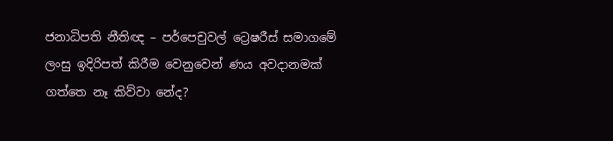ජනාධිපති නීතිඥ – පර්පෙචුවල් ට්‍රෙෂරීස්‌ සමාගමේ ලංසු ඉදිරිපත් කිරීම වෙනුවෙන් ණය අවදානමක්‌ ගත්තෙ නෑ කිව්වා නේද?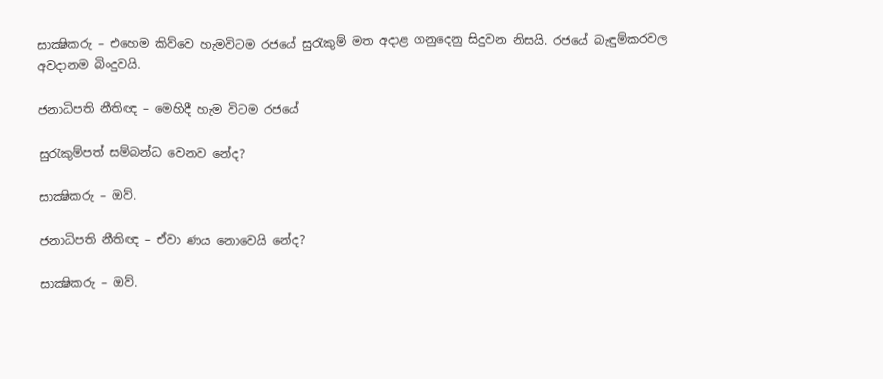සාක්‍ෂිකරු – එහෙම කිව්වෙ හැමවිටම රජයේ සුරැකුම් මත අදාළ ගනුදෙනු සිදුවන නිසයි. රජයේ බැඳුම්කරවල අවදානම බිංදුවයි.

ජනාධිපති නීතිඥ – මෙහිදී හැම විටම රජයේ

සුරැකුම්පත් සම්බන්ධ වෙනව නේද?

සාක්‍ෂිකරු – ඔව්.

ජනාධිපති නීතිඥ – ඒවා ණය නොවෙයි නේද?

සාක්‍ෂිකරු – ඔව්.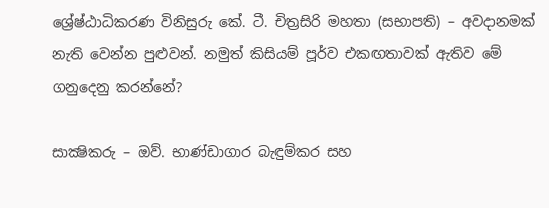ශ්‍රේෂ්ඨාධිකරණ විනිසුරු කේ. ටී. චිත්‍රසිරි මහතා (සභාපති) – අවදානමක්‌ නැති වෙන්න පුළුවන්. නමුත් කිසියම් පූර්ව එකඟතාවක්‌ ඇතිව මේ ගනුදෙනු කරන්නේ?

සාක්‍ෂිකරු – ඔව්. භාණ්‌ඩාගාර බැඳුම්කර සහ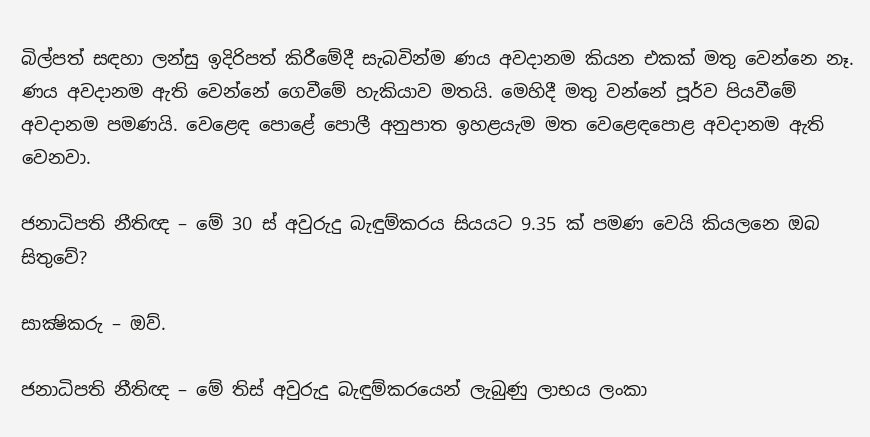බිල්පත් සඳහා ලන්සු ඉදිරිපත් කිරීමේදී සැබවින්ම ණය අවදානම කියන එකක්‌ මතු වෙන්නෙ නෑ. ණය අවදානම ඇති වෙන්නේ ගෙවීමේ හැකියාව මතයි. මෙහිදී මතු වන්නේ පූර්ව පියවීමේ අවදානම පමණයි. වෙළෙඳ පොළේ පොලී අනුපාත ඉහළයැම මත වෙළෙඳපොළ අවදානම ඇති වෙනවා.

ජනාධිපති නීතිඥ – මේ 30 ස්‌ අවුරුදු බැඳුම්කරය සියයට 9.35 ක්‌ පමණ වෙයි කියලනෙ ඔබ සිතුවේ?

සාක්‍ෂිකරු – ඔව්.

ජනාධිපති නීතිඥ – මේ තිස්‌ අවුරුදු බැඳුම්කරයෙන් ලැබුණු ලාභය ලංකා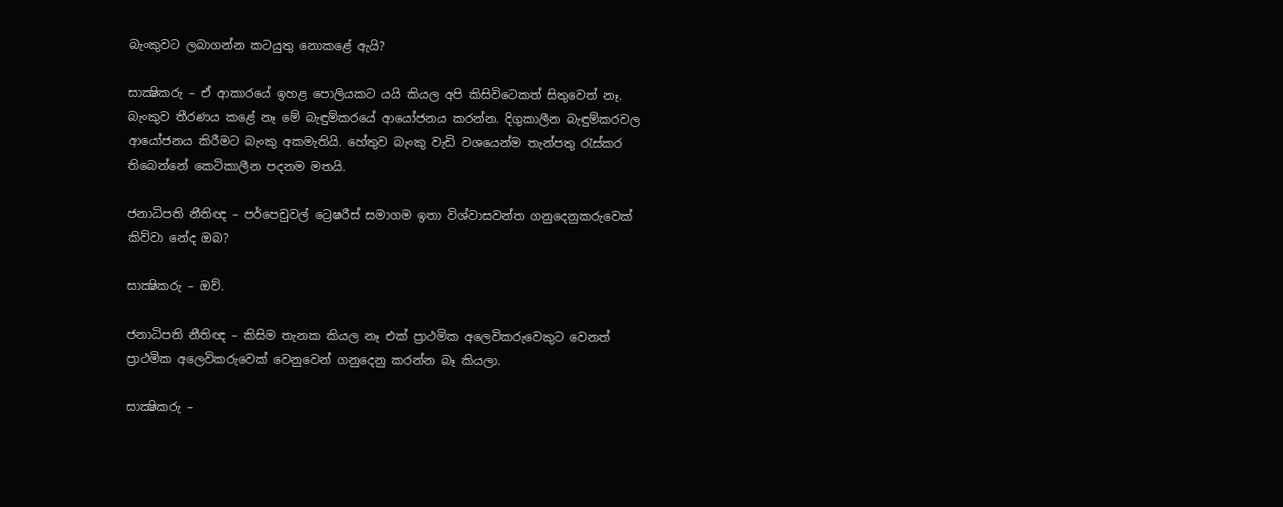බැංකුවට ලබාගන්න කටයුතු නොකළේ ඇයි?

සාක්‍ෂිකරු – ඒ ආකාරයේ ඉහළ පොලියකට යයි කියල අපි කිසිවිටෙකත් සිතුවෙත් නෑ. බැංකුව තීරණය කළේ නෑ මේ බැඳුම්කරයේ ආයෝජනය කරන්න. දිගුකාලීන බැඳුම්කරවල ආයෝජනය කිරීමට බැංකු අකමැතියි. හේතුව බැංකු වැඩි වශයෙන්ම තැන්පතු රැස්‌කර තිබෙන්නේ කෙටිකාලීන පදනම මතයි.

ජනාධිපති නීතිඥ – පර්පෙචුවල් ට්‍රෙෂරීස්‌ සමාගම ඉතා විශ්වාසවන්ත ගනුදෙනුකරුවෙක්‌ කිව්වා නේද ඔබ?

සාක්‍ෂිකරු – ඔව්.

ජනාධිපති නීතිඥ – කිසිම තැනක කියල නෑ එක්‌ ප්‍රාථමික අලෙවිකරුවෙකුට වෙනත් ප්‍රාථමික අලෙවිකරුවෙක්‌ වෙනුවෙන් ගනුදෙනු කරන්න බෑ කියලා.

සාක්‍ෂිකරු –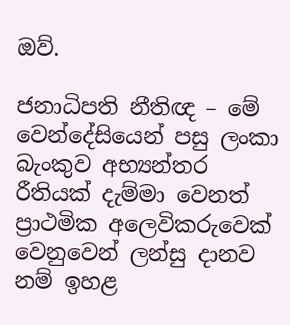ඔව්.

ජනාධිපති නීතිඥ – මේ වෙන්දේසියෙන් පසු ලංකා බැංකුව අභ්‍යන්තර රීතියක්‌ දැම්මා වෙනත් ප්‍රාථමික අලෙවිකරුවෙක්‌ වෙනුවෙන් ලන්සු දානව නම් ඉහළ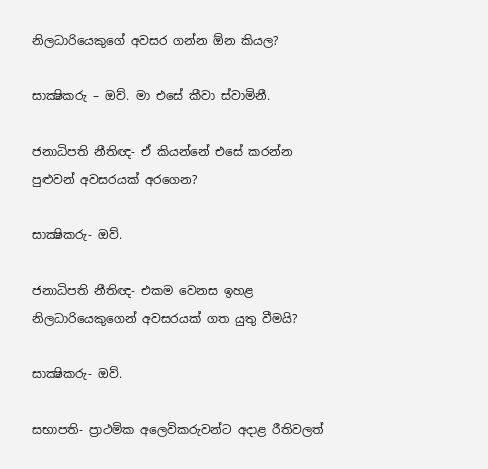නිලධාරියෙකුගේ අවසර ගන්න ඕන කියල?

සාක්‍ෂිකරු – ඔව්. මා එසේ කීවා ස්‌වාමිනී.

ජනාධිපති නීතිඥ- ඒ කියන්නේ එසේ කරන්න පුළුවන් අවසරයක්‌ අරගෙන?

සාක්‍ෂිකරු- ඔව්.

ජනාධිපති නීතිඥ- එකම වෙනස ඉහළ නිලධාරියෙකුගෙන් අවසරයක්‌ ගත යුතු වීමයි?

සාක්‍ෂිකරු- ඔව්.

සභාපති- ප්‍රාථමික අලෙවිකරුවන්ට අදාළ රීතිවලත්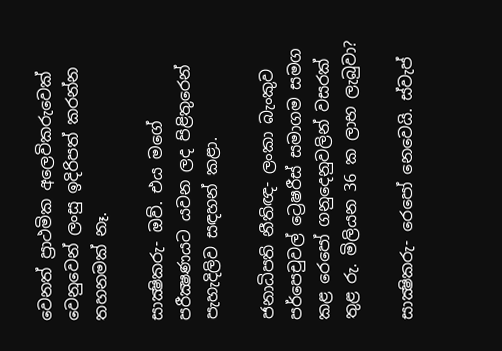වෙනත් ප්‍රාථමික අලෙවිකරුවෙක්‌ වෙනුවෙන් ලංසු ඉදිරිපත් කරන්න තහනමක්‌ නෑ.

සාක්‍ෂිකරු- ඔව්. එය මගේ පරීක්‍ෂණයට යවන ලද පිළිතුරෙන් පැහැදිලිව සඳහන් කළා.

ජනාධිපති නීතිඥ- ලංකා බැංකුව පර්පෙචුවල් ට්‍රෙෂරීස්‌ සමාගම සමග කළ රෙපෝ ගනුදෙනුවලින් වසරක්‌ තුළ රු. මිලියන 36 ක ලාභ ලැබුවා?

සාක්‍ෂිකරු- රෙපෝ නෙවෙයි. ස්‌වැප්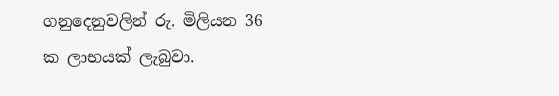ගනුදෙනුවලින් රු. මිලියන 36 ක ලාභයක්‌ ලැබුවා.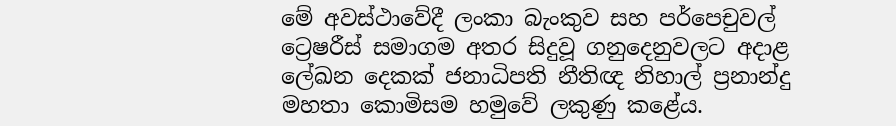මේ අවස්‌ථාවේදී ලංකා බැංකුව සහ පර්පෙචුවල් ට්‍රෙෂරීස්‌ සමාගම අතර සිදුවූ ගනුදෙනුවලට අදාළ ලේඛන දෙකක්‌ ජනාධිපති නීතිඥ නිහාල් ප්‍රනාන්දු මහතා කොමිසම හමුවේ ලකුණු කළේය.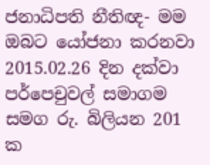ජනාධිපති නීතිඥ- මම ඔබට යෝජනා කරනවා 2015.02.26 දින දක්‌වා පර්පෙචුවල් සමාගම සමග රු. බිලියන 201 ක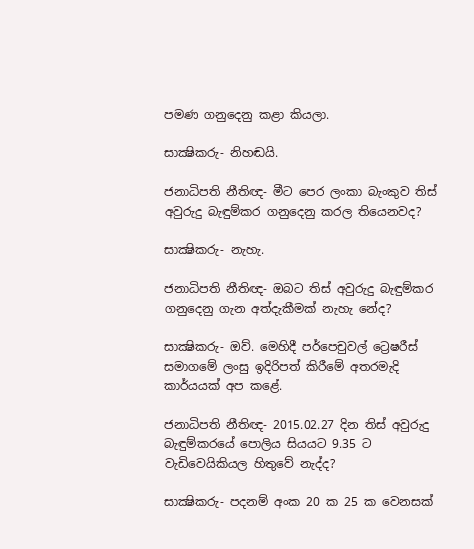පමණ ගනුදෙනු කළා කියලා.

සාක්‍ෂිකරු- නිහඬයි.

ජනාධිපති නීතිඥ- මීට පෙර ලංකා බැංකුව තිස්‌ අවුරුදු බැඳුම්කර ගනුදෙනු කරල තියෙනවද?

සාක්‍ෂිකරු- නැහැ.

ජනාධිපති නීතිඥ- ඔබට තිස්‌ අවුරුදු බැඳුම්කර ගනුදෙනු ගැන අත්දැකීමක්‌ නැහැ නේද?

සාක්‍ෂිකරු- ඔව්. මෙහිදී පර්පෙචුවල් ට්‍රෙෂරීස්‌ සමාගමේ ලංසු ඉදිරිපත් කිරීමේ අතරමැදි කාර්යයක්‌ අප කළේ.

ජනාධිපති නීතිඥ- 2015.02.27 දින තිස්‌ අවුරුදු බැඳුම්කරයේ පොලිය සියයට 9.35 ට වැඩිවෙයිකියල හිතුවේ නැද්ද?

සාක්‍ෂිකරු- පදනම් අංක 20 ක 25 ක වෙනසක්‌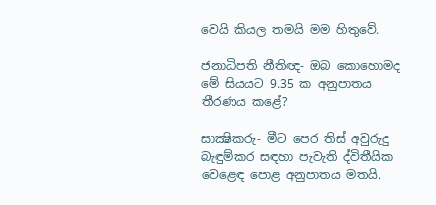වෙයි කියල තමයි මම හිතුවේ.

ජනාධිපති නීතිඥ- ඔබ කොහොමද මේ සියයට 9.35 ක අනුපාතය තීරණය කළේ?

සාක්‍ෂිකරු- මීට පෙර තිස්‌ අවුරුදු බැඳුම්කර සඳහා පැවැති ද්විතීයික වෙළෙඳ පොළ අනුපාතය මතයි.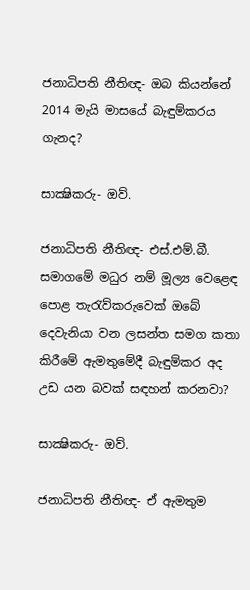ජනාධිපති නීතිඥ- ඔබ කියන්නේ 2014 මැයි මාසයේ බැඳුම්කරය ගැනද?

සාක්‍ෂිකරු- ඔව්.

ජනාධිපති නීතිඥ- එස්‌.එම්.බී. සමාගමේ මධුර නම් මූල්‍ය වෙළෙඳ පොළ තැරැව්කරුවෙක්‌ ඔබේ දෙවැනියා වන ලසන්ත සමග කතා කිරීමේ ඇමතුමේදී බැඳුම්කර අද උඩ යන බවක්‌ සඳහන් කරනවා?

සාක්‍ෂිකරු- ඔව්.

ජනාධිපති නීතිඥ- ඒ ඇමතුම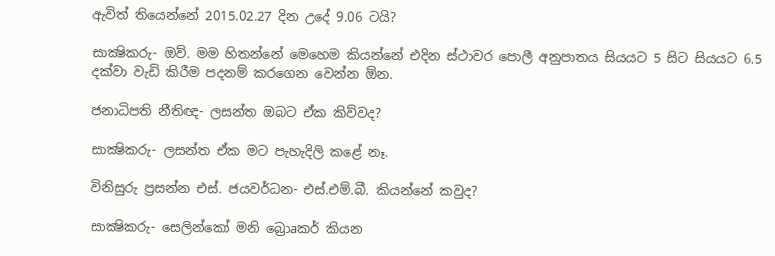ඇවිත් තියෙන්නේ 2015.02.27 දින උදේ 9.06 ටයි?

සාක්‍ෂිකරු- ඔව්. මම හිතන්නේ මෙහෙම කියන්නේ එදින ස්‌ථාවර පොලී අනුපාතය සියයට 5 සිට සියයට 6.5 දක්‌වා වැඩි කිරීම පදනම් කරගෙන වෙන්න ඕන.

ජනාධිපති නීතිඥ- ලසන්ත ඔබට ඒක කිව්වද?

සාක්‍ෂිකරු- ලසන්ත ඒක මට පැහැදිලි කළේ නෑ.

විනිසුරු ප්‍රසන්න එස්‌. ජයවර්ධන- එස්‌.එම්.බී. කියන්නේ කවුද?

සාක්‍ෂිකරු- සෙලින්කෝ මනි බ්‍රොaකර් කියන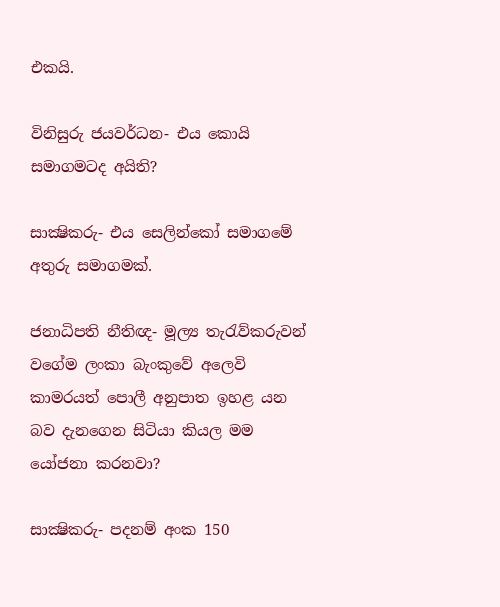එකයි.

විනිසුරු ජයවර්ධන- එය කොයි සමාගමටද අයිති?

සාක්‍ෂිකරු- එය සෙලින්කෝ සමාගමේ අතුරු සමාගමක්‌.

ජනාධිපති නීතිඥ- මූල්‍ය තැරැව්කරුවන් වගේම ලංකා බැංකුවේ අලෙවි කාමරයත් පොලී අනුපාත ඉහළ යන බව දැනගෙන සිටියා කියල මම යෝජනා කරනවා?

සාක්‍ෂිකරු- පදනම් අංක 150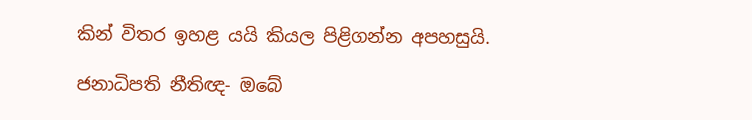කින් විතර ඉහළ යයි කියල පිළිගන්න අපහසුයි.

ජනාධිපති නීතිඥ- ඔබේ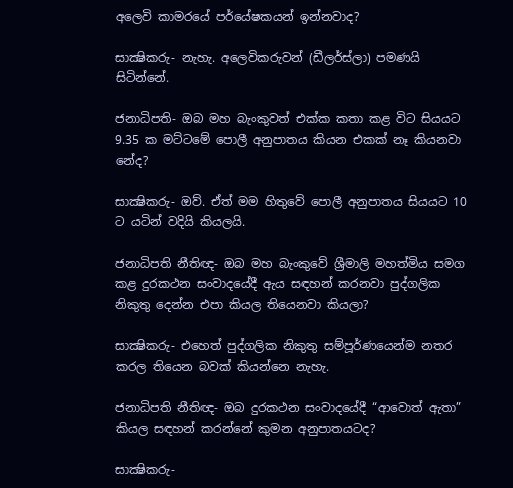අලෙවි කාමරයේ පර්යේෂකයන් ඉන්නවාද?

සාක්‍ෂිකරු- නැහැ. අලෙවිකරුවන් (ඩීලර්ස්‌ලා) පමණයි සිටින්නේ.

ජනාධිපති- ඔබ මහ බැංකුවත් එක්‌ක කතා කළ විට සියයට 9.35 ක මට්‌ටමේ පොලී අනුපාතය කියන එකක්‌ නෑ කියනවා නේද?

සාක්‍ෂිකරු- ඔව්. ඒත් මම හිතුවේ පොලී අනුපාතය සියයට 10 ට යටින් වදියි කියලයි.

ජනාධිපති නීතිඥ- ඔබ මහ බැංකුවේ ශ්‍රීමාලි මහත්මිය සමග කළ දුරකථන සංවාදයේදී ඇය සඳහන් කරනවා පුද්ගලික නිකුතු දෙන්න එපා කියල තියෙනවා කියලා?

සාක්‍ෂිකරු- එහෙත් පුද්ගලික නිකුතු සම්පූර්ණයෙන්ම නතර කරල තියෙන බවක්‌ කියන්නෙ නැහැ.

ජනාධිපති නීතිඥ- ඔබ දුරකථන සංවාදයේදී “ආවොත් ඇතා” කියල සඳහන් කරන්නේ කුමන අනුපාතයටද?

සාක්‍ෂිකරු-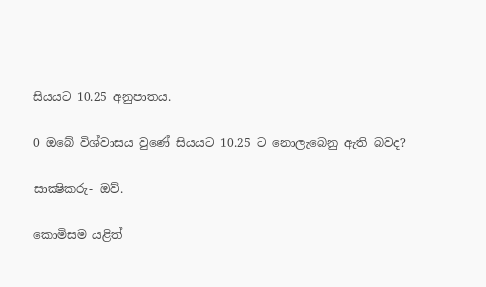සියයට 10.25 අනුපාතය.

0 ඔබේ විශ්වාසය වුණේ සියයට 10.25 ට නොලැබෙනු ඇති බවද?

සාක්‍ෂිකරු- ඔව්.

කොමිසම යළිත්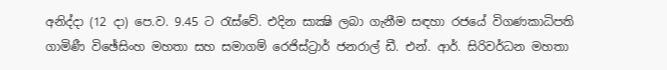අනිද්දා (12 දා) පෙ.ව. 9.45 ට රැස්‌වේ. එදින සාක්‍ෂි ලබා ගැනීම සඳහා රජයේ විගණකාධිපති ගාමිණී විඡේසිංහ මහතා සහ සමාගම් රෙජිස්‌ට්‍රාර් ජනරාල් ඩී. එන්. ආර්. සිරිවර්ධන මහතා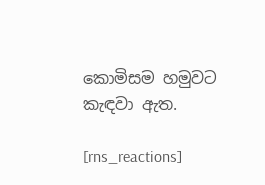කොමිසම හමුවට කැඳවා ඇත.

[rns_reactions]